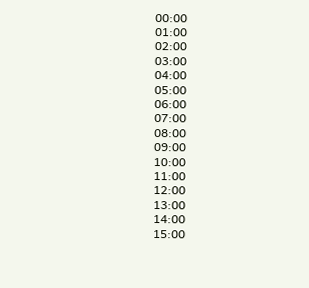00:00
01:00
02:00
03:00
04:00
05:00
06:00
07:00
08:00
09:00
10:00
11:00
12:00
13:00
14:00
15:00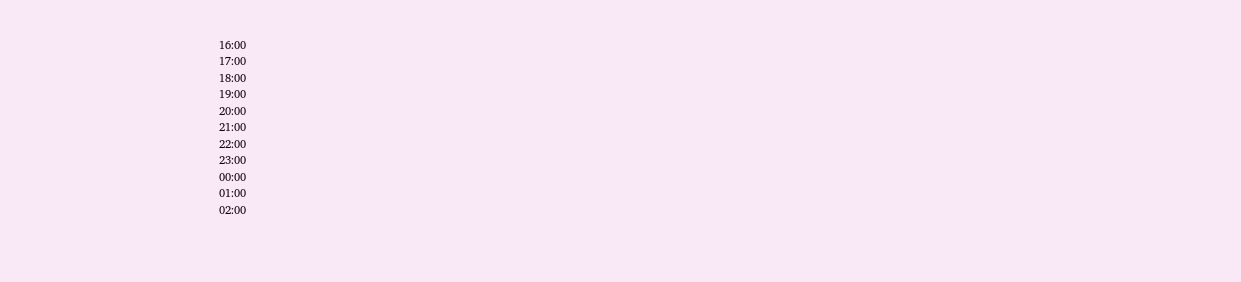16:00
17:00
18:00
19:00
20:00
21:00
22:00
23:00
00:00
01:00
02:00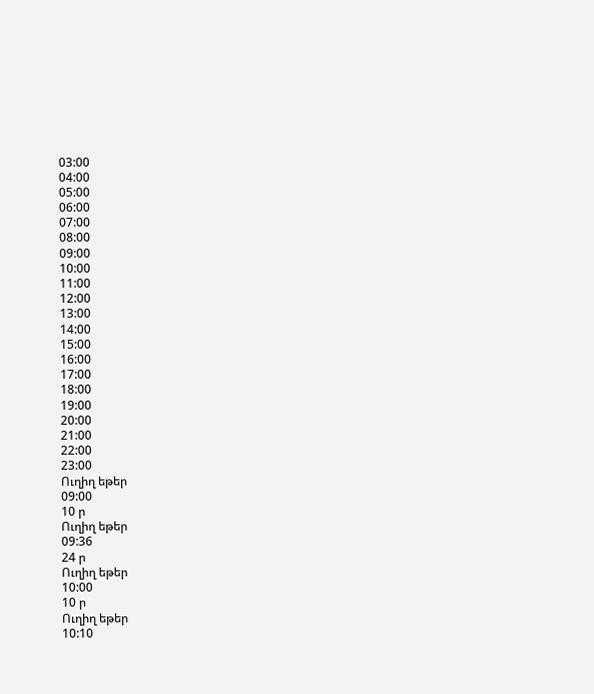03:00
04:00
05:00
06:00
07:00
08:00
09:00
10:00
11:00
12:00
13:00
14:00
15:00
16:00
17:00
18:00
19:00
20:00
21:00
22:00
23:00
Ուղիղ եթեր
09:00
10 ր
Ուղիղ եթեր
09:36
24 ր
Ուղիղ եթեր
10:00
10 ր
Ուղիղ եթեր
10:10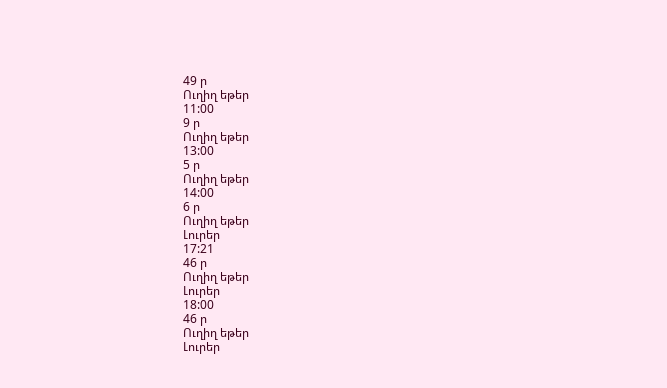49 ր
Ուղիղ եթեր
11:00
9 ր
Ուղիղ եթեր
13:00
5 ր
Ուղիղ եթեր
14:00
6 ր
Ուղիղ եթեր
Լուրեր
17:21
46 ր
Ուղիղ եթեր
Լուրեր
18:00
46 ր
Ուղիղ եթեր
Լուրեր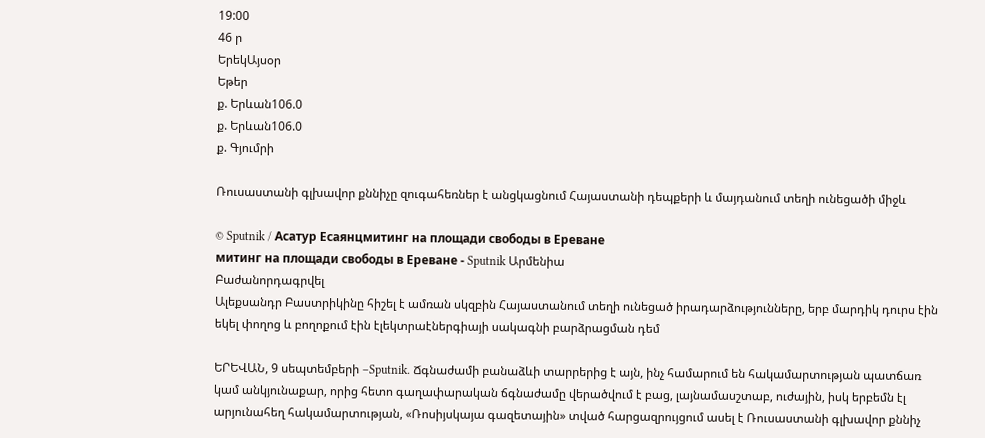19:00
46 ր
ԵրեկԱյսօր
Եթեր
ք. Երևան106.0
ք. Երևան106.0
ք. Գյումրի

Ռուսաստանի գլխավոր քննիչը զուգահեռներ է անցկացնում Հայաստանի դեպքերի և մայդանում տեղի ունեցածի միջև

© Sputnik / Асатур Есаянцмитинг на площади свободы в Ереване
митинг на площади свободы в Ереване - Sputnik Արմենիա
Բաժանորդագրվել
Ալեքսանդր Բաստրիկինը հիշել է ամռան սկզբին Հայաստանում տեղի ունեցած իրադարձությունները, երբ մարդիկ դուրս էին եկել փողոց և բողոքում էին էլեկտրաէներգիայի սակագնի բարձրացման դեմ

ԵՐԵՎԱՆ, 9 սեպտեմբերի –Sputnik. Ճգնաժամի բանաձևի տարրերից է այն, ինչ համարում են հակամարտության պատճառ կամ անկյունաքար, որից հետո գաղափարական ճգնաժամը վերածվում է բաց, լայնամասշտաբ, ուժային, իսկ երբեմն էլ արյունահեղ հակամարտության, «Ռոսիյսկայա գազետային» տված հարցազրույցում ասել է Ռուսաստանի գլխավոր քննիչ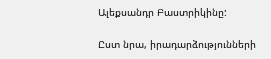Ալեքսանդր Բաստրիկինը:

Ըստ նրա, իրադարձությունների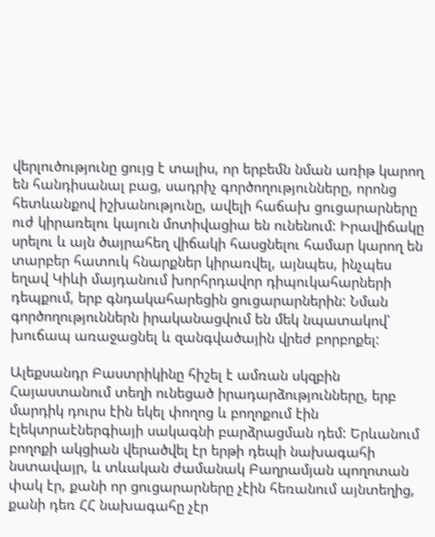վերլուծությունը ցույց է տալիս, որ երբեմն նման առիթ կարող են հանդիսանալ բաց, սադրիչ գործողությունները, որոնց հետևանքով իշխանությունը, ավելի հաճախ ցուցարարները ուժ կիրառելու կայուն մոտիվացիա են ունենում: Իրավիճակը սրելու և այն ծայրահեղ վիճակի հասցնելու համար կարող են տարբեր հատուկ հնարքներ կիրառվել, այնպես, ինչպես եղավ Կիևի մայդանում խորհրդավոր դիպուկահարների դեպքում, երբ գնդակահարեցին ցուցարարներին: Նման գործողություններն իրականացվում են մեկ նպատակով՝ խուճապ առաջացնել և զանգվածային վրեժ բորբոքել:

Ալեքսանդր Բաստրիկինը հիշել է ամռան սկզբին Հայաստանում տեղի ունեցած իրադարձությունները, երբ մարդիկ դուրս էին եկել փողոց և բողոքում էին էլեկտրաէներգիայի սակագնի բարձրացման դեմ: Երևանում բողոքի ակցիան վերածվել էր երթի դեպի նախագահի նստավայր, և տևական ժամանակ Բաղրամյան պողոտան փակ էր, քանի որ ցուցարարները չէին հեռանում այնտեղից, քանի դեռ ՀՀ նախագահը չէր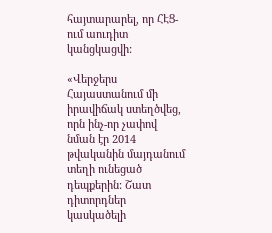հայտարարել, որ ՀԷՑ-ում աուդիտ կանցկացվի:

«Վերջերս Հայաստանում մի իրավիճակ ստեղծվեց, որն ինչ-որ չափով նման էր 2014 թվականին մայդանում տեղի ունեցած դեպքերին: Շատ դիտորդներ կասկածելի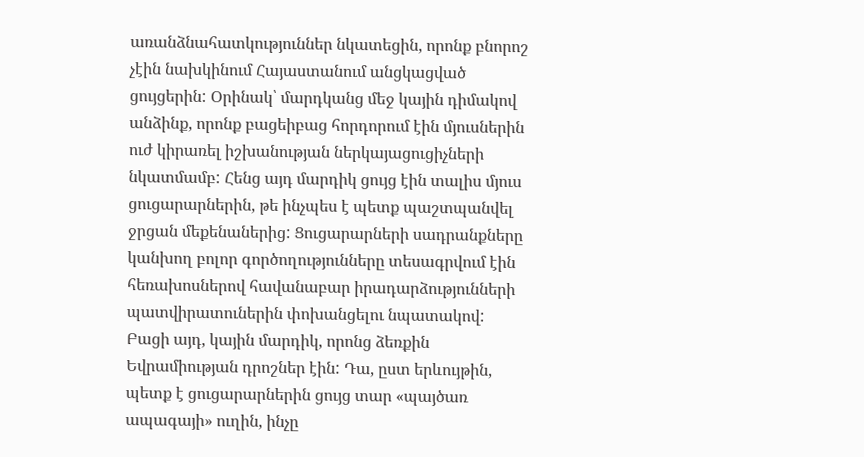առանձնահատկություններ նկատեցին, որոնք բնորոշ չէին նախկինում Հայաստանում անցկացված ցույցերին: Օրինակ՝ մարդկանց մեջ կային դիմակով անձինք, որոնք բացեիբաց հորդորում էին մյուսներին ուժ կիրառել իշխանության ներկայացուցիչների նկատմամբ: Հենց այդ մարդիկ ցույց էին տալիս մյուս ցուցարարներին, թե ինչպես է պետք պաշտպանվել ջրցան մեքենաներից: Ցուցարարների սադրանքները կանխող բոլոր գործողությունները տեսագրվում էին հեռախոսներով հավանաբար իրադարձությունների պատվիրատուներին փոխանցելու նպատակով: Բացի այդ, կային մարդիկ, որոնց ձեռքին Եվրամիության դրոշներ էին: Դա, ըստ երևույթին,  պետք է ցուցարարներին ցույց տար «պայծառ ապագայի» ուղին, ինչը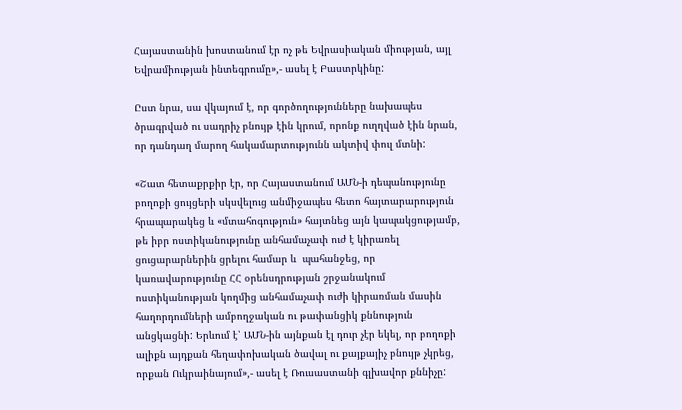Հայաստանին խոստանում էր ոչ թե Եվրասիական միության, այլ Եվրամիության ինտեգրումը»,- ասել է Բաստրկինը:

Ըստ նրա, սա վկայում է, որ գործողությունները նախապես ծրագրված ու սադրիչ բնույթ էին կրում, որոնք ուղղված էին նրան, որ դանդաղ մարող հակամարտությունն ակտիվ փուլ մտնի:

«Շատ հետաքրքիր էր, որ Հայաստանում ԱՄՆ-ի դեպանությունը  բողոքի ցույցերի սկսվելուց անմիջապես հետո հայտարարություն հրապարակեց և «մտահոգություն» հայտնեց այն կապակցությամբ, թե իբր ոստիկանությունը անհամաչափ ուժ է կիրառել ցուցարարներին ցրելու համար և  պահանջեց, որ կառավարությունը ՀՀ օրենսդրության շրջանակում ոստիկանության կողմից անհամաչափ ուժի կիրառման մասին հաղորդումների ամբողջական ու թափանցիկ քննություն անցկացնի: Երևում է՝ ԱՄՆ-ին այնքան էլ դուր չէր եկել, որ բողոքի ալիքն այդքան հեղափոխական ծավալ ու քայքայիչ բնույթ չկրեց, որքան Ուկրաինայում»,- ասել է Ռուսաստանի գլխավոր քննիչը: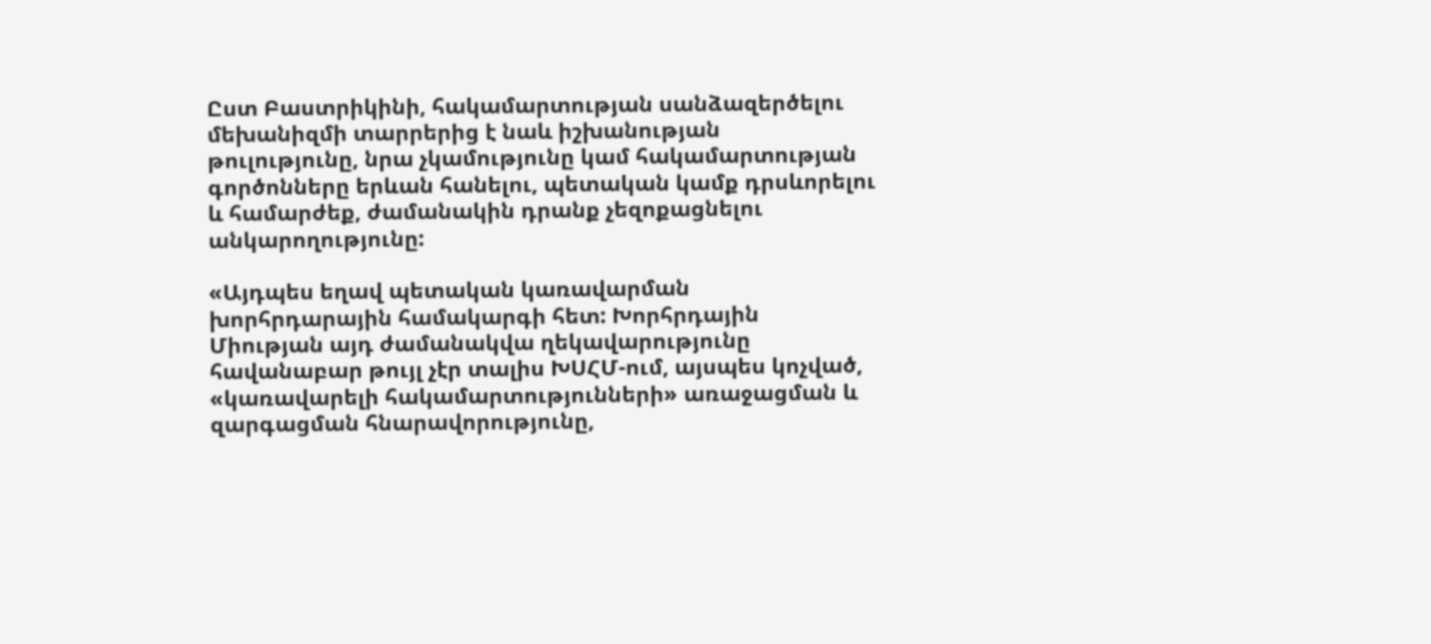Ըստ Բաստրիկինի, հակամարտության սանձազերծելու մեխանիզմի տարրերից է նաև իշխանության թուլությունը, նրա չկամությունը կամ հակամարտության գործոնները երևան հանելու, պետական կամք դրսևորելու և համարժեք, ժամանակին դրանք չեզոքացնելու անկարողությունը:

«Այդպես եղավ պետական կառավարման խորհրդարային համակարգի հետ: Խորհրդային Միության այդ ժամանակվա ղեկավարությունը հավանաբար թույլ չէր տալիս ԽՍՀՄ-ում, այսպես կոչված, «կառավարելի հակամարտությունների» առաջացման և զարգացման հնարավորությունը,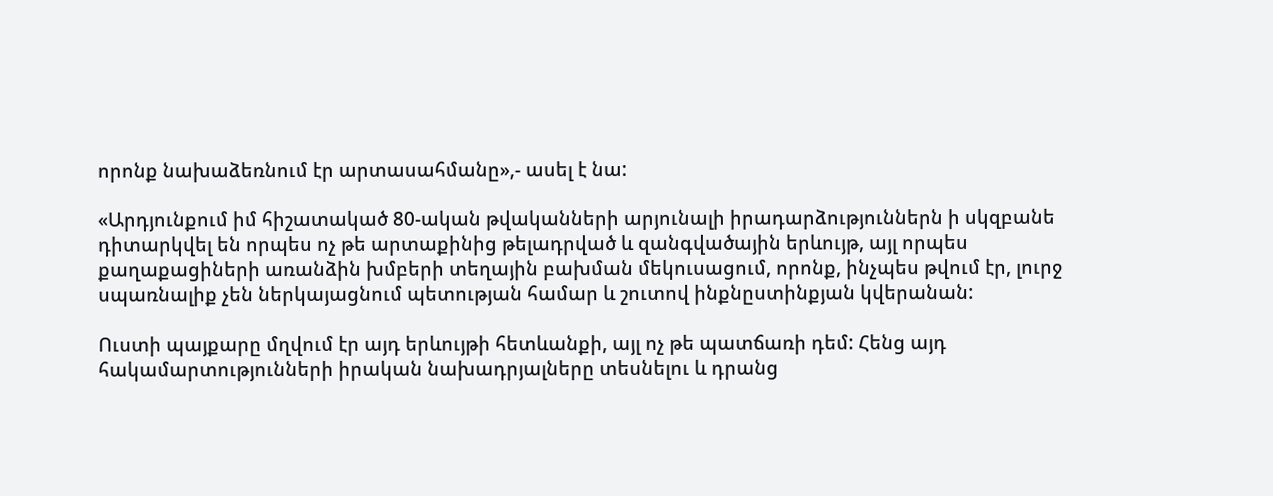որոնք նախաձեռնում էր արտասահմանը»,- ասել է նա:

«Արդյունքում իմ հիշատակած 80-ական թվականների արյունալի իրադարձություններն ի սկզբանե դիտարկվել են որպես ոչ թե արտաքինից թելադրված և զանգվածային երևույթ, այլ որպես քաղաքացիների առանձին խմբերի տեղային բախման մեկուսացում, որոնք, ինչպես թվում էր, լուրջ սպառնալիք չեն ներկայացնում պետության համար և շուտով ինքնըստինքյան կվերանան:

Ուստի պայքարը մղվում էր այդ երևույթի հետևանքի, այլ ոչ թե պատճառի դեմ: Հենց այդ հակամարտությունների իրական նախադրյալները տեսնելու և դրանց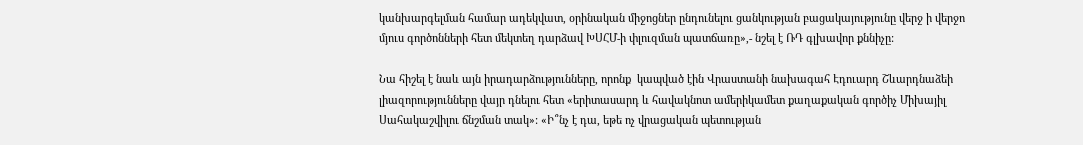կանխարգելման համար ադեկվատ, օրինական միջոցներ ընդունելու ցանկության բացակայությունը վերջ ի վերջո մյուս գործոնների հետ մեկտեղ դարձավ ԽՍՀՄ-ի փլուզման պատճառը»,- նշել է ՌԴ գլխավոր քննիչը:

Նա հիշել է նաև այն իրադարձությունները, որոնք  կապված էին Վրաստանի նախագահ Էդուարդ Շևարդնաձեի լիազորությունները վայր դնելու հետ «երիտասարդ և հավակնոտ ամերիկամետ քաղաքական գործիչ Միխայիլ Սահակաշվիլու ճնշման տակ»: «Ի՞նչ է դա, եթե ոչ վրացական պետության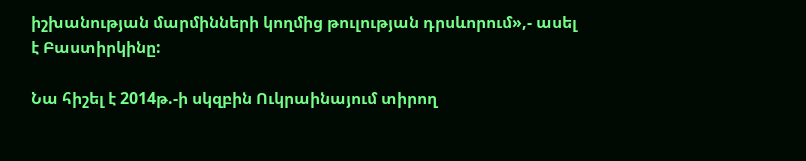իշխանության մարմինների կողմից թուլության դրսևորում»,- ասել է Բաստիրկինը:

Նա հիշել է 2014թ.-ի սկզբին Ուկրաինայում տիրող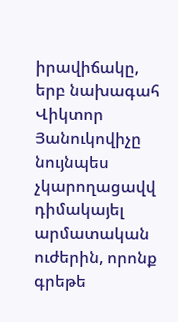իրավիճակը, երբ նախագահ Վիկտոր Յանուկովիչը նույնպես չկարողացավվ դիմակայել արմատական ուժերին, որոնք գրեթե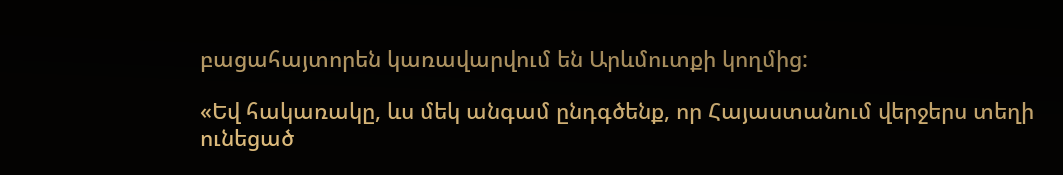բացահայտորեն կառավարվում են Արևմուտքի կողմից:

«Եվ հակառակը, ևս մեկ անգամ ընդգծենք, որ Հայաստանում վերջերս տեղի ունեցած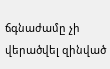ճգնաժամը չի վերածվել զինված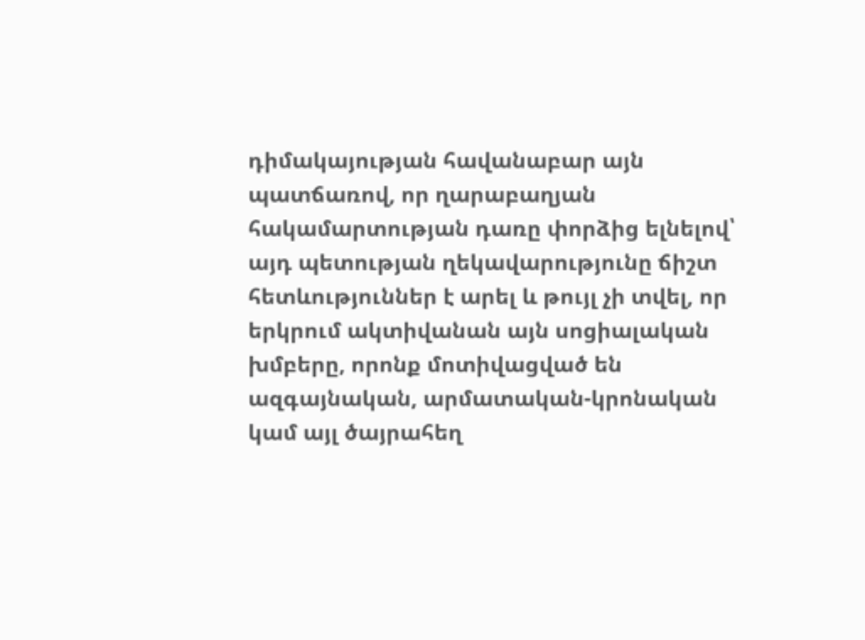դիմակայության հավանաբար այն պատճառով, որ ղարաբաղյան հակամարտության դառը փորձից ելնելով՝ այդ պետության ղեկավարությունը ճիշտ հետևություններ է արել և թույլ չի տվել, որ երկրում ակտիվանան այն սոցիալական խմբերը, որոնք մոտիվացված են ազգայնական, արմատական-կրոնական կամ այլ ծայրահեղ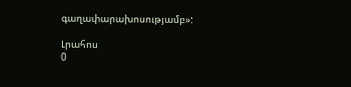գաղափարախոսությամբ»:

Լրահոս
0